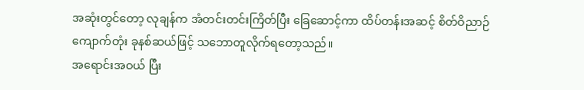အဆုံးတွင်တော့ လုချန်က အံတင်းတင်းကြိတ်ပြီး ခြေဆောင့်ကာ ထိပ်တန်းအဆင့် စိတ်ဝိညာဉ်ကျောက်တုံး ခုနစ်ဆယ်ဖြင့် သဘောတူလိုက်ရတော့သည်။
အရောင်းအဝယ် ပြီး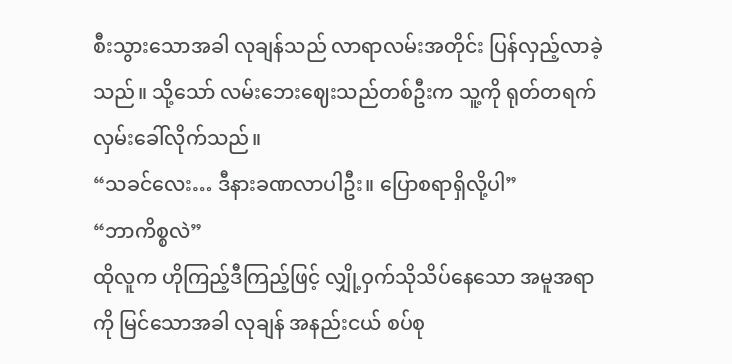စီးသွားသောအခါ လုချန်သည် လာရာလမ်းအတိုင်း ပြန်လှည့်လာခဲ့သည်။ သို့သော် လမ်းဘေးဈေးသည်တစ်ဦးက သူ့ကို ရုတ်တရက် လှမ်းခေါ်လိုက်သည်။
“သခင်လေး… ဒီနားခဏလာပါဦး။ ပြောစရာရှိလို့ပါ”
“ဘာကိစ္စလဲ”
ထိုလူက ဟိုကြည့်ဒီကြည့်ဖြင့် လျှို့ဝှက်သိုသိပ်နေသော အမူအရာကို မြင်သောအခါ လုချန် အနည်းငယ် စပ်စု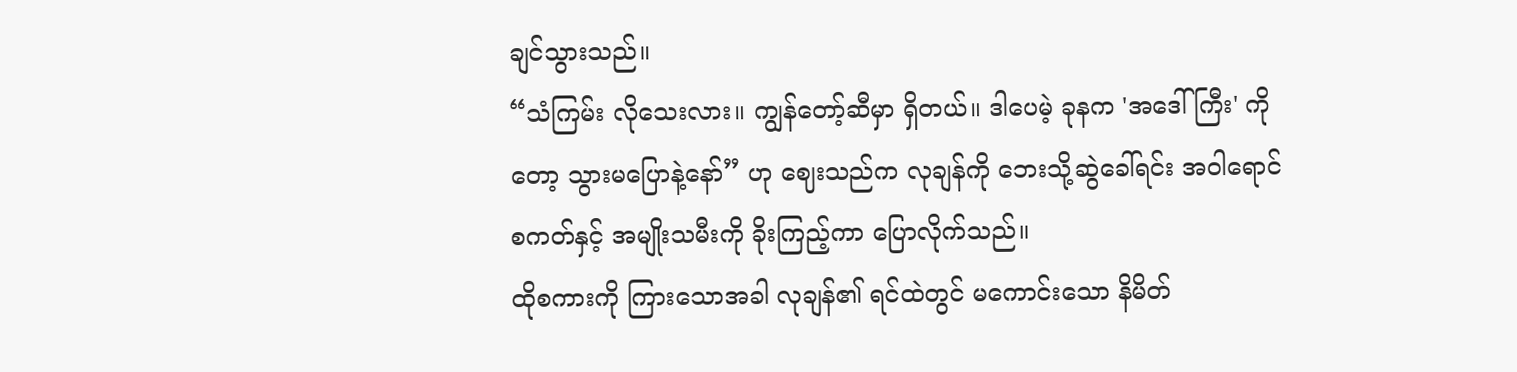ချင်သွားသည်။
“သံကြမ်း လိုသေးလား။ ကျွန်တော့်ဆီမှာ ရှိတယ်။ ဒါပေမဲ့ ခုနက 'အဒေါ်ကြီး' ကိုတော့ သွားမပြောနဲ့နော်” ဟု ဈေးသည်က လုချန်ကို ဘေးသို့ဆွဲခေါ်ရင်း အဝါရောင်စကတ်နှင့် အမျိုးသမီးကို ခိုးကြည့်ကာ ပြောလိုက်သည်။
ထိုစကားကို ကြားသောအခါ လုချန်၏ ရင်ထဲတွင် မကောင်းသော နိမိတ်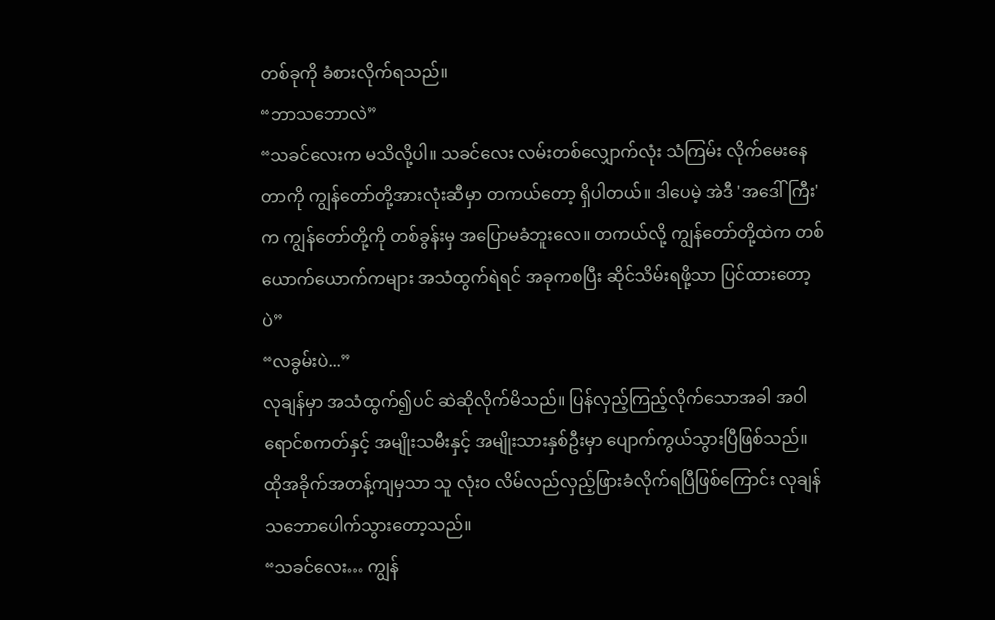တစ်ခုကို ခံစားလိုက်ရသည်။
“ဘာသဘောလဲ”
“သခင်လေးက မသိလို့ပါ။ သခင်လေး လမ်းတစ်လျှောက်လုံး သံကြမ်း လိုက်မေးနေတာကို ကျွန်တော်တို့အားလုံးဆီမှာ တကယ်တော့ ရှိပါတယ်။ ဒါပေမဲ့ အဲဒီ 'အဒေါ်ကြီး' က ကျွန်တော်တို့ကို တစ်ခွန်းမှ အပြောမခံဘူးလေ။ တကယ်လို့ ကျွန်တော်တို့ထဲက တစ်ယောက်ယောက်ကများ အသံထွက်ရဲရင် အခုကစပြီး ဆိုင်သိမ်းရဖို့သာ ပြင်ထားတော့ပဲ”
“လခွမ်းပဲ...”
လုချန်မှာ အသံထွက်၍ပင် ဆဲဆိုလိုက်မိသည်။ ပြန်လှည့်ကြည့်လိုက်သောအခါ အဝါရောင်စကတ်နှင့် အမျိုးသမီးနှင့် အမျိုးသားနှစ်ဦးမှာ ပျောက်ကွယ်သွားပြီဖြစ်သည်။
ထိုအခိုက်အတန့်ကျမှသာ သူ လုံးဝ လိမ်လည်လှည့်ဖြားခံလိုက်ရပြီဖြစ်ကြောင်း လုချန် သဘောပေါက်သွားတော့သည်။
“သခင်လေး… ကျွန်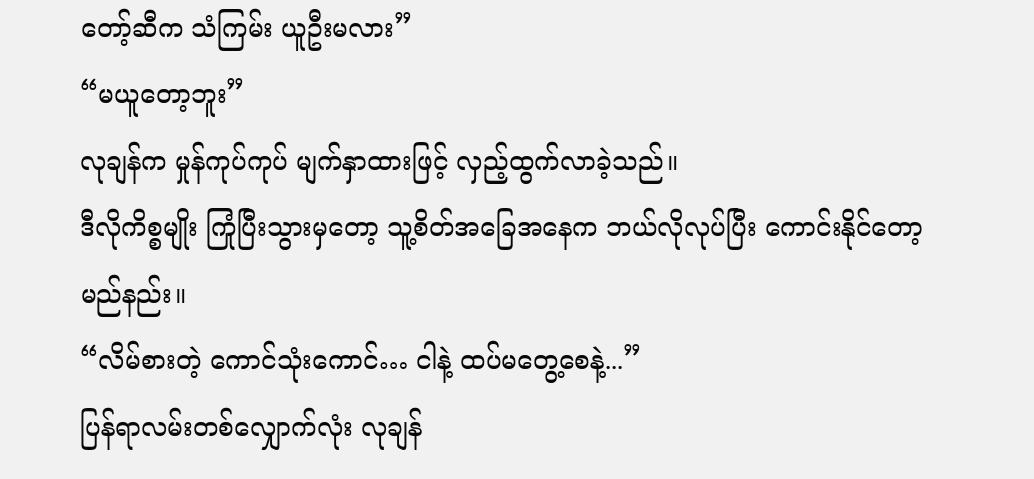တော့်ဆီက သံကြမ်း ယူဦးမလား”
“မယူတော့ဘူး”
လုချန်က မှုန်ကုပ်ကုပ် မျက်နှာထားဖြင့် လှည့်ထွက်လာခဲ့သည်။
ဒီလိုကိစ္စမျိုး ကြုံပြီးသွားမှတော့ သူ့စိတ်အခြေအနေက ဘယ်လိုလုပ်ပြီး ကောင်းနိုင်တော့မည်နည်း။
“လိမ်စားတဲ့ ကောင်သုံးကောင်… ငါနဲ့ ထပ်မတွေ့စေနဲ့...”
ပြန်ရာလမ်းတစ်လျှောက်လုံး လုချန်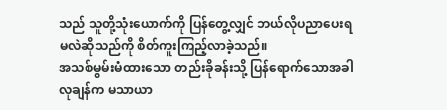သည် သူတို့သုံးယောက်ကို ပြန်တွေ့လျှင် ဘယ်လိုပညာပေးရမလဲဆိုသည်ကို စိတ်ကူးကြည့်လာခဲ့သည်။
အသစ်မွမ်းမံထားသော တည်းခိုခန်းသို့ ပြန်ရောက်သောအခါ လုချန်က မသာယာ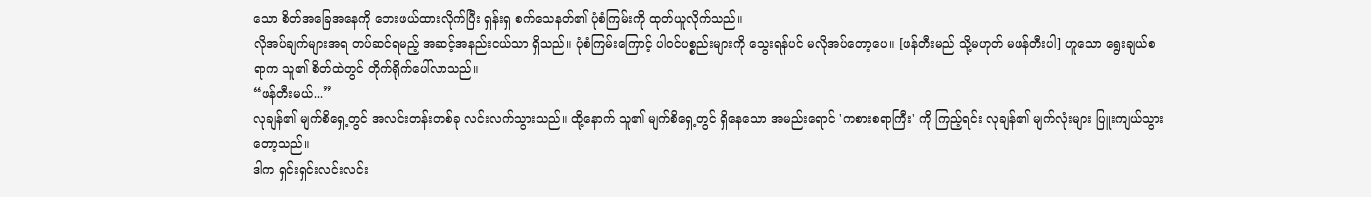သော စိတ်အခြေအနေကို ဘေးဖယ်ထားလိုက်ပြီး ရှန်းရှ စက်သေနတ်၏ ပုံစံကြမ်းကို ထုတ်ယူလိုက်သည်။
လိုအပ်ချက်များအရ တပ်ဆင်ရမည့် အဆင့်အနည်းငယ်သာ ရှိသည်။ ပုံစံကြမ်းကြောင့် ပါဝင်ပစ္စည်းများကို သွေးရန်ပင် မလိုအပ်တော့ပေ။ [ဖန်တီးမည် သို့မဟုတ် မဖန်တီးပါ] ဟူသော ရွေးချယ်စရာက သူ၏ စိတ်ထဲတွင် တိုက်ရိုက်ပေါ်လာသည်။
“ဖန်တီးမယ်...”
လုချန်၏ မျက်စိရှေ့တွင် အလင်းတန်းတစ်ခု လင်းလက်သွားသည်။ ထို့နောက် သူ၏ မျက်စိရှေ့တွင် ရှိနေသော အမည်းရောင် 'ကစားစရာကြီး' ကို ကြည့်ရင်း လုချန်၏ မျက်လုံးများ ပြူးကျယ်သွားတော့သည်။
ဒါက ရှင်းရှင်းလင်းလင်း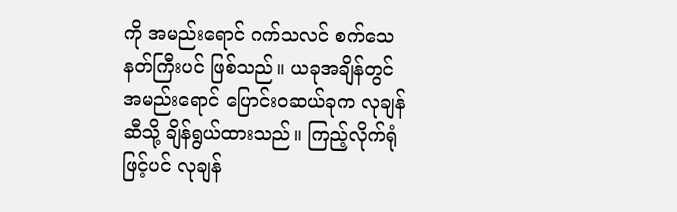ကို အမည်းရောင် ဂက်သလင် စက်သေနတ်ကြီးပင် ဖြစ်သည်။ ယခုအချိန်တွင် အမည်းရောင် ပြောင်းဝဆယ်ခုက လုချန်ဆီသို့ ချိန်ရွယ်ထားသည်။ ကြည့်လိုက်ရုံဖြင့်ပင် လုချန်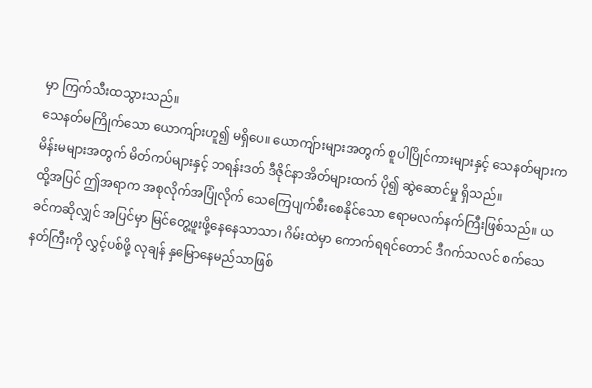မှာ ကြက်သီးထသွားသည်။
သေနတ်မကြိုက်သော ယောကျ်ားဟူ၍ မရှိပေ။ ယောကျ်ားများအတွက် စူပါပြိုင်ကားများနှင့် သေနတ်များက မိန်းမများအတွက် မိတ်ကပ်များနှင့် ဘရန်းဒတ် ဒီဇိုင်နာအိတ်များထက် ပို၍ ဆွဲဆောင်မှု ရှိသည်။
ထို့အပြင် ဤအရာက အစုလိုက်အပြုံလိုက် သေကြေပျက်စီးစေနိုင်သော ဧရာမလက်နက်ကြီးဖြစ်သည်။ ယခင်ကဆိုလျှင် အပြင်မှာ မြင်တွေ့ဖူးဖို့နေနေသာသာ၊ ဂိမ်းထဲမှာ ကောက်ရရင်တောင် ဒီဂက်သလင် စက်သေနတ်ကြီးကို လွှင့်ပစ်ဖို့ လုချန် နှမြောနေမည်သာဖြစ်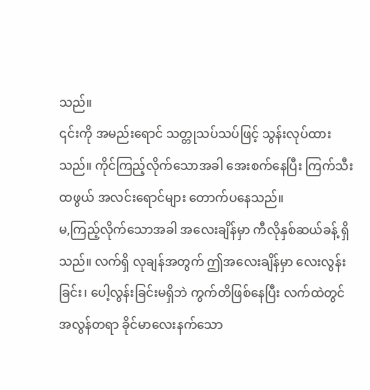သည်။
၎င်းကို အမည်းရောင် သတ္တုသပ်သပ်ဖြင့် သွန်းလုပ်ထားသည်။ ကိုင်ကြည့်လိုက်သောအခါ အေးစက်နေပြီး ကြက်သီးထဖွယ် အလင်းရောင်များ တောက်ပနေသည်။
မ,ကြည့်လိုက်သောအခါ အလေးချိန်မှာ ကီလိုနှစ်ဆယ်ခန့် ရှိသည်။ လက်ရှိ လုချန်အတွက် ဤအလေးချိန်မှာ လေးလွန်းခြင်း၊ ပေါ့လွန်းခြင်းမရှိဘဲ ကွက်တိဖြစ်နေပြီး လက်ထဲတွင် အလွန်တရာ ခိုင်မာလေးနက်သော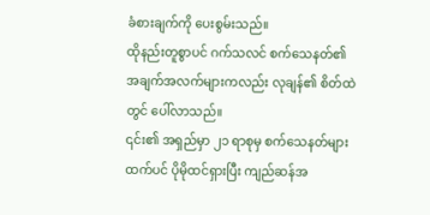ခံစားချက်ကို ပေးစွမ်းသည်။
ထိုနည်းတူစွာပင် ဂက်သလင် စက်သေနတ်၏ အချက်အလက်များကလည်း လုချန်၏ စိတ်ထဲတွင် ပေါ်လာသည်။
၎င်း၏ အရှည်မှာ ၂၁ ရာစုမှ စက်သေနတ်များထက်ပင် ပိုမိုထင်ရှားပြီး ကျည်ဆန်အ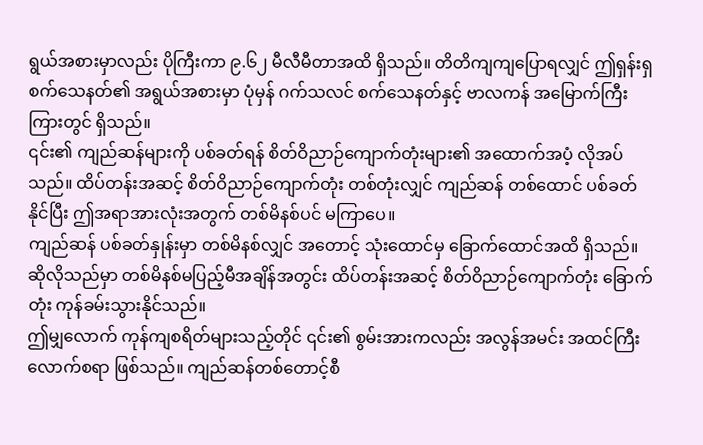ရွယ်အစားမှာလည်း ပိုကြီးကာ ၉.၆၂ မီလီမီတာအထိ ရှိသည်။ တိတိကျကျပြောရလျှင် ဤရှန်းရှ စက်သေနတ်၏ အရွယ်အစားမှာ ပုံမှန် ဂက်သလင် စက်သေနတ်နှင့် ဗာလကန် အမြောက်ကြီးကြားတွင် ရှိသည်။
၎င်း၏ ကျည်ဆန်များကို ပစ်ခတ်ရန် စိတ်ဝိညာဉ်ကျောက်တုံးများ၏ အထောက်အပံ့ လိုအပ်သည်။ ထိပ်တန်းအဆင့် စိတ်ဝိညာဉ်ကျောက်တုံး တစ်တုံးလျှင် ကျည်ဆန် တစ်ထောင် ပစ်ခတ်နိုင်ပြီး ဤအရာအားလုံးအတွက် တစ်မိနစ်ပင် မကြာပေ။
ကျည်ဆန် ပစ်ခတ်နှုန်းမှာ တစ်မိနစ်လျှင် အတောင့် သုံးထောင်မှ ခြောက်ထောင်အထိ ရှိသည်။ ဆိုလိုသည်မှာ တစ်မိနစ်မပြည့်မီအချိန်အတွင်း ထိပ်တန်းအဆင့် စိတ်ဝိညာဉ်ကျောက်တုံး ခြောက်တုံး ကုန်ခမ်းသွားနိုင်သည်။
ဤမျှလောက် ကုန်ကျစရိတ်များသည့်တိုင် ၎င်း၏ စွမ်းအားကလည်း အလွန်အမင်း အထင်ကြီးလောက်စရာ ဖြစ်သည်။ ကျည်ဆန်တစ်တောင့်စီ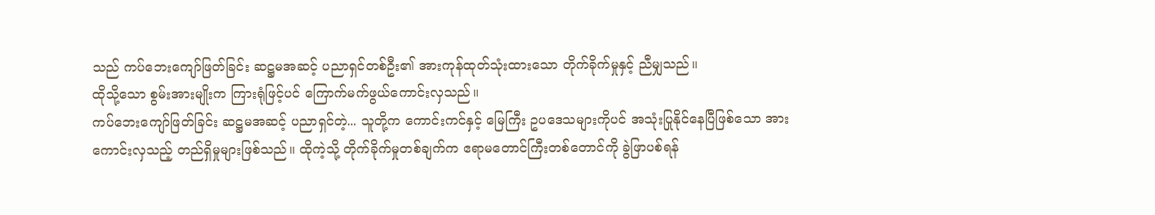သည် ကပ်ဘေးကျော်ဖြတ်ခြင်း ဆဋ္ဌမအဆင့် ပညာရှင်တစ်ဦး၏ အားကုန်ထုတ်သုံးထားသော တိုက်ခိုက်မှုနှင့် ညီမျှသည်။
ထိုသို့သော စွမ်းအားမျိုးက ကြားရုံဖြင့်ပင် ကြောက်မက်ဖွယ်ကောင်းလှသည်။
ကပ်ဘေးကျော်ဖြတ်ခြင်း ဆဋ္ဌမအဆင့် ပညာရှင်တဲ့... သူတို့က ကောင်းကင်နှင့် မြေကြီး ဥပဒေသများကိုပင် အသုံးပြုနိုင်နေပြီဖြစ်သော အားကောင်းလှသည့် တည်ရှိမှုများဖြစ်သည်။ ထိုကဲ့သို့ တိုက်ခိုက်မှုတစ်ချက်က ဧရာမတောင်ကြီးတစ်တောင်ကို ခွဲဖြာပစ်ရန်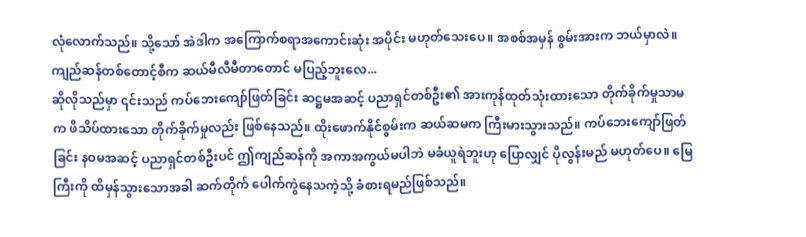လုံလောက်သည်။ သို့သော် အဲဒါက အကြောက်စရာအကောင်းဆုံး အပိုင်း မဟုတ်သေးပေ။ အစစ်အမှန် စွမ်းအားက ဘယ်မှာလဲ။ ကျည်ဆန်တစ်တောင့်စီက ဆယ်မီလီမီတာတောင် မပြည့်ဘူးလေ...
ဆိုလိုသည်မှာ ၎င်းသည် ကပ်ဘေးကျော်ဖြတ်ခြင်း ဆဋ္ဌမအဆင့် ပညာရှင်တစ်ဦး၏ အားကုန်ထုတ်သုံးထားသော တိုက်ခိုက်မှုသာမက ဖိသိပ်ထားသော တိုက်ခိုက်မှုလည်း ဖြစ်နေသည်။ ထိုးဖောက်နိုင်စွမ်းက ဆယ်ဆမက ကြီးမားသွားသည်။ ကပ်ဘေးကျော်ဖြတ်ခြင်း နဝမအဆင့် ပညာရှင်တစ်ဦးပင် ဤကျည်ဆန်ကို အကာအကွယ်မပါဘဲ မခံယူရဲဘူးဟု ပြောလျှင် ပိုလွန်းမည် မဟုတ်ပေ။ မြေကြီးကို ထိမှန်သွားသောအခါ ဆက်တိုက် ပေါက်ကွဲနေသကဲ့သို့ ခံစားရမည်ဖြစ်သည်။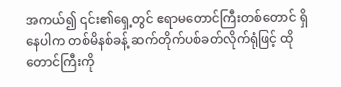အကယ်၍ ၎င်း၏ရှေ့တွင် ဧရာမတောင်ကြီးတစ်တောင် ရှိနေပါက တစ်မိနစ်ခန့် ဆက်တိုက်ပစ်ခတ်လိုက်ရုံဖြင့် ထိုတောင်ကြီးကို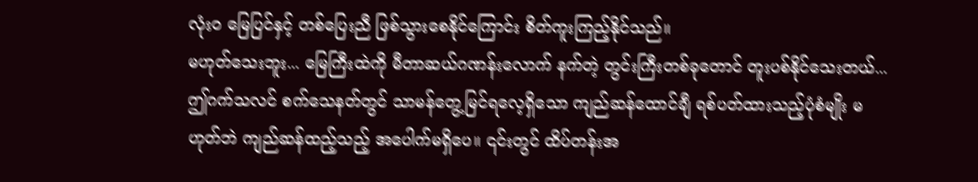လုံးဝ မြေပြင်နှင့် တစ်ပြေးညီ ဖြစ်သွားစေနိုင်ကြောင်း စိတ်ကူးကြည့်နိုင်သည်။
မဟုတ်သေးဘူး... မြေကြီးထဲကို မီတာဆယ်ဂဏန်းလောက် နက်တဲ့ တွင်းကြီးတစ်ခုတောင် တူးပစ်နိုင်သေးတယ်...
ဤဂက်သလင် စက်သေနတ်တွင် သာမန်တွေ့မြင်ရလေ့ရှိသော ကျည်ဆန်ထောင်ချီ ရစ်ပတ်ထားသည့်ပုံစံမျိုး မဟုတ်ဘဲ ကျည်ဆန်ထည့်သည့် အပေါက်မရှိပေ။ ၎င်းတွင် ထိပ်တန်းအ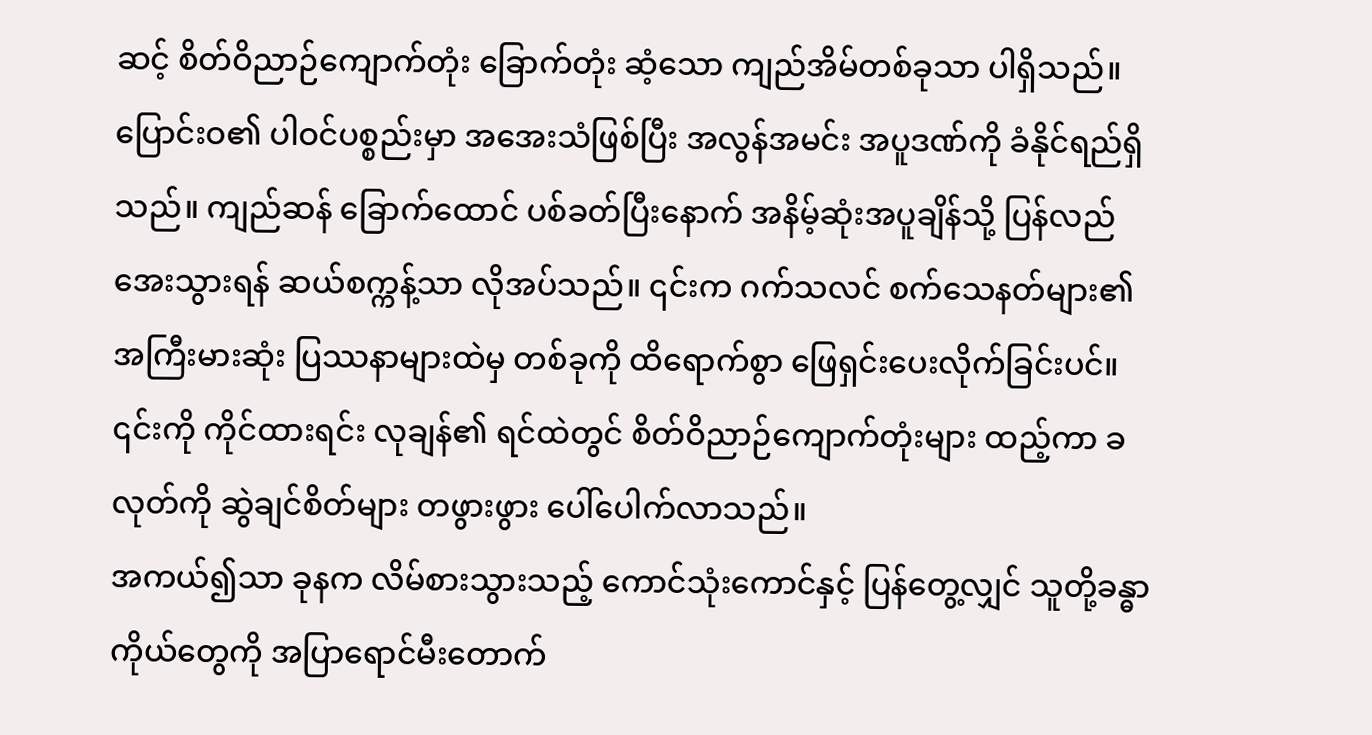ဆင့် စိတ်ဝိညာဉ်ကျောက်တုံး ခြောက်တုံး ဆံ့သော ကျည်အိမ်တစ်ခုသာ ပါရှိသည်။
ပြောင်းဝ၏ ပါဝင်ပစ္စည်းမှာ အအေးသံဖြစ်ပြီး အလွန်အမင်း အပူဒဏ်ကို ခံနိုင်ရည်ရှိသည်။ ကျည်ဆန် ခြောက်ထောင် ပစ်ခတ်ပြီးနောက် အနိမ့်ဆုံးအပူချိန်သို့ ပြန်လည်အေးသွားရန် ဆယ်စက္ကန့်သာ လိုအပ်သည်။ ၎င်းက ဂက်သလင် စက်သေနတ်များ၏ အကြီးမားဆုံး ပြဿနာများထဲမှ တစ်ခုကို ထိရောက်စွာ ဖြေရှင်းပေးလိုက်ခြင်းပင်။
၎င်းကို ကိုင်ထားရင်း လုချန်၏ ရင်ထဲတွင် စိတ်ဝိညာဉ်ကျောက်တုံးများ ထည့်ကာ ခလုတ်ကို ဆွဲချင်စိတ်များ တဖွားဖွား ပေါ်ပေါက်လာသည်။
အကယ်၍သာ ခုနက လိမ်စားသွားသည့် ကောင်သုံးကောင်နှင့် ပြန်တွေ့လျှင် သူတို့ခန္ဓာကိုယ်တွေကို အပြာရောင်မီးတောက်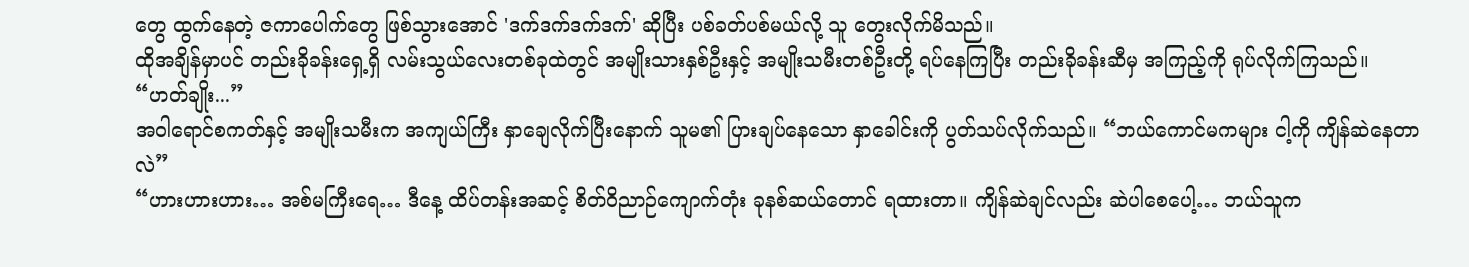တွေ ထွက်နေတဲ့ ဇကာပေါက်တွေ ဖြစ်သွားအောင် 'ဒက်ဒက်ဒက်ဒက်' ဆိုပြီး ပစ်ခတ်ပစ်မယ်လို့ သူ တွေးလိုက်မိသည်။
ထိုအချိန်မှာပင် တည်းခိုခန်းရှေ့ရှိ လမ်းသွယ်လေးတစ်ခုထဲတွင် အမျိုးသားနှစ်ဦးနှင့် အမျိုးသမီးတစ်ဦးတို့ ရပ်နေကြပြီး တည်းခိုခန်းဆီမှ အကြည့်ကို ရုပ်လိုက်ကြသည်။
“ဟတ်ချိုး...”
အဝါရောင်စကတ်နှင့် အမျိုးသမီးက အကျယ်ကြီး နှာချေလိုက်ပြီးနောက် သူမ၏ ပြားချပ်နေသော နှာခေါင်းကို ပွတ်သပ်လိုက်သည်။ “ဘယ်ကောင်မကများ ငါ့ကို ကျိန်ဆဲနေတာလဲ”
“ဟားဟားဟား… အစ်မကြီးရေ… ဒီနေ့ ထိပ်တန်းအဆင့် စိတ်ဝိညာဉ်ကျောက်တုံး ခုနစ်ဆယ်တောင် ရထားတာ။ ကျိန်ဆဲချင်လည်း ဆဲပါစေပေါ့… ဘယ်သူက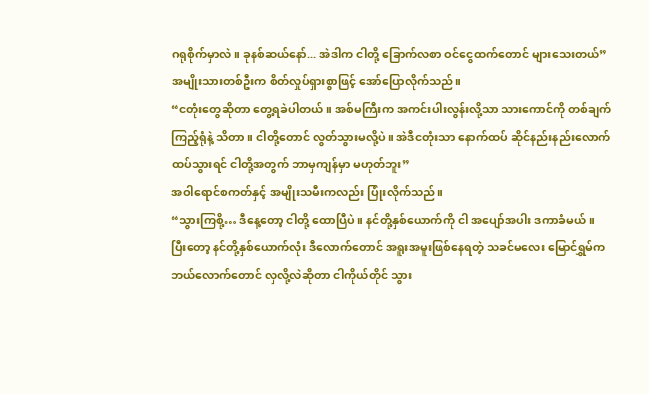ဂရုစိုက်မှာလဲ။ ခုနစ်ဆယ်နော်... အဲဒါက ငါတို့ ခြောက်လစာ ဝင်ငွေထက်တောင် များသေးတယ်” အမျိုးသားတစ်ဦးက စိတ်လှုပ်ရှားစွာဖြင့် အော်ပြောလိုက်သည်။
“ငတုံးတွေဆိုတာ တွေ့ရခဲပါတယ်။ အစ်မကြီးက အကင်းပါးလွန်းလို့သာ သားကောင်ကို တစ်ချက်ကြည့်ရုံနဲ့ သိတာ။ ငါတို့တောင် လွတ်သွားမလို့ပဲ။ အဲဒီငတုံးသာ နောက်ထပ် ဆိုင်နည်းနည်းလောက် ထပ်သွားရင် ငါတို့အတွက် ဘာမှကျန်မှာ မဟုတ်ဘူး”
အဝါရောင်စကတ်နှင့် အမျိုးသမီးကလည်း ပြုံးလိုက်သည်။
“သွားကြစို့… ဒီနေ့တော့ ငါတို့ ထောပြီပဲ။ နင်တို့နှစ်ယောက်ကို ငါ အပျော်အပါး ဒကာခံမယ်။ ပြီးတော့ နင်တို့နှစ်ယောက်လုံး ဒီလောက်တောင် အရူးအမူးဖြစ်နေရတဲ့ သခင်မလေး မြောင်ရွှမ်က ဘယ်လောက်တောင် လှလို့လဲဆိုတာ ငါကိုယ်တိုင် သွား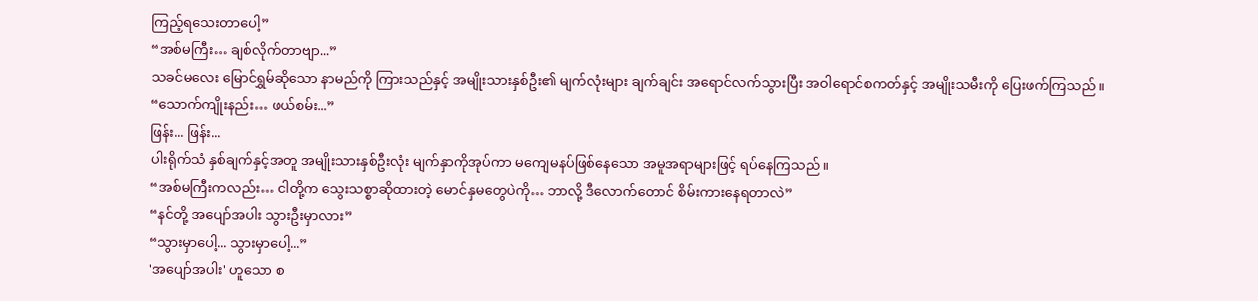ကြည့်ရသေးတာပေါ့”
“အစ်မကြီး… ချစ်လိုက်တာဗျာ...”
သခင်မလေး မြောင်ရွှမ်ဆိုသော နာမည်ကို ကြားသည်နှင့် အမျိုးသားနှစ်ဦး၏ မျက်လုံးများ ချက်ချင်း အရောင်လက်သွားပြီး အဝါရောင်စကတ်နှင့် အမျိုးသမီးကို ပြေးဖက်ကြသည်။
“သောက်ကျိုးနည်း… ဖယ်စမ်း...”
ဖြန်း... ဖြန်း...
ပါးရိုက်သံ နှစ်ချက်နှင့်အတူ အမျိုးသားနှစ်ဦးလုံး မျက်နှာကိုအုပ်ကာ မကျေမနပ်ဖြစ်နေသော အမူအရာများဖြင့် ရပ်နေကြသည်။
“အစ်မကြီးကလည်း… ငါတို့က သွေးသစ္စာဆိုထားတဲ့ မောင်နှမတွေပဲကို… ဘာလို့ ဒီလောက်တောင် စိမ်းကားနေရတာလဲ”
“နင်တို့ အပျော်အပါး သွားဦးမှာလား”
“သွားမှာပေါ့... သွားမှာပေါ့...”
'အပျော်အပါး' ဟူသော စ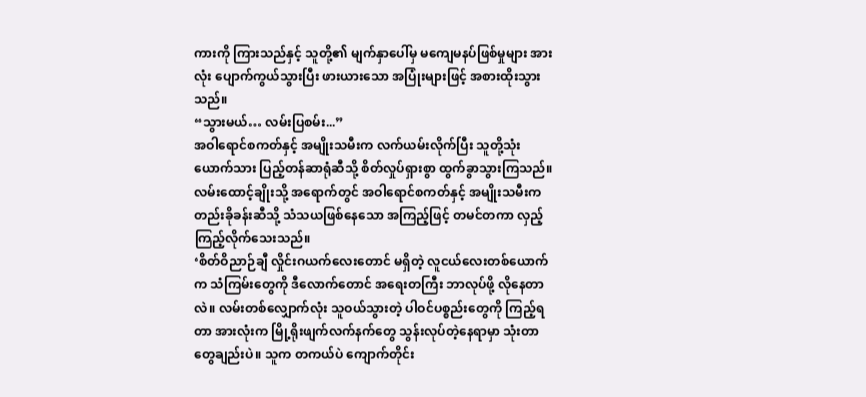ကားကို ကြားသည်နှင့် သူတို့၏ မျက်နှာပေါ်မှ မကျေမနပ်ဖြစ်မှုများ အားလုံး ပျောက်ကွယ်သွားပြီး ဖားယားသော အပြုံးများဖြင့် အစားထိုးသွားသည်။
“သွားမယ်… လမ်းပြစမ်း...”
အဝါရောင်စကတ်နှင့် အမျိုးသမီးက လက်ယမ်းလိုက်ပြီး သူတို့သုံးယောက်သား ပြည့်တန်ဆာရုံဆီသို့ စိတ်လှုပ်ရှားစွာ ထွက်ခွာသွားကြသည်။
လမ်းထောင့်ချိုးသို့ အရောက်တွင် အဝါရောင်စကတ်နှင့် အမျိုးသမီးက တည်းခိုခန်းဆီသို့ သံသယဖြစ်နေသော အကြည့်ဖြင့် တမင်တကာ လှည့်ကြည့်လိုက်သေးသည်။
‘စိတ်ဝိညာဉ်ချီ လှိုင်းဂယက်လေးတောင် မရှိတဲ့ လူငယ်လေးတစ်ယောက်က သံကြမ်းတွေကို ဒီလောက်တောင် အရေးတကြီး ဘာလုပ်ဖို့ လိုနေတာလဲ။ လမ်းတစ်လျှောက်လုံး သူဝယ်သွားတဲ့ ပါဝင်ပစ္စည်းတွေကို ကြည့်ရတာ အားလုံးက မြို့ရိုးဖျက်လက်နက်တွေ သွန်းလုပ်တဲ့နေရာမှာ သုံးတာတွေချည်းပဲ။ သူက တကယ်ပဲ ကျောက်တိုင်း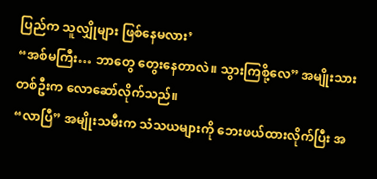ပြည်က သူလျှိုများ ဖြစ်နေမလား’
“အစ်မကြီး… ဘာတွေ တွေးနေတာလဲ။ သွားကြစို့လေ” အမျိုးသားတစ်ဦးက လောဆော်လိုက်သည်။
“လာပြီ” အမျိုးသမီးက သံသယများကို ဘေးဖယ်ထားလိုက်ပြီး အ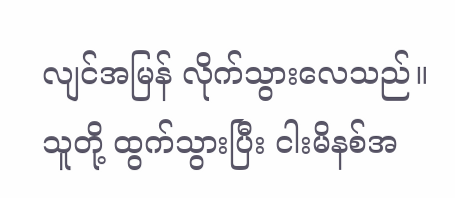လျင်အမြန် လိုက်သွားလေသည်။
သူတို့ ထွက်သွားပြီး ငါးမိနစ်အ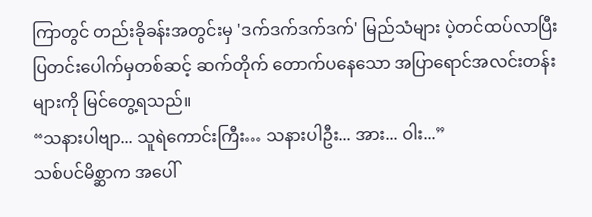ကြာတွင် တည်းခိုခန်းအတွင်းမှ 'ဒက်ဒက်ဒက်ဒက်' မြည်သံများ ပဲ့တင်ထပ်လာပြီး ပြတင်းပေါက်မှတစ်ဆင့် ဆက်တိုက် တောက်ပနေသော အပြာရောင်အလင်းတန်းများကို မြင်တွေ့ရသည်။
“သနားပါဗျာ... သူရဲကောင်းကြီး… သနားပါဦး... အား... ဝါး...”
သစ်ပင်မိစ္ဆာက အပေါ်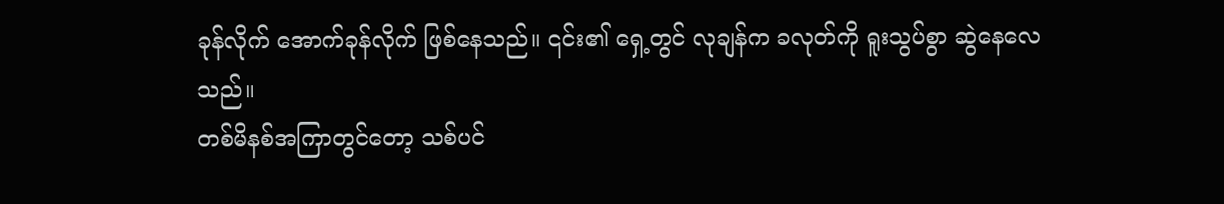ခုန်လိုက် အောက်ခုန်လိုက် ဖြစ်နေသည်။ ၎င်း၏ ရှေ့တွင် လုချန်က ခလုတ်ကို ရူးသွပ်စွာ ဆွဲနေလေသည်။
တစ်မိနစ်အကြာတွင်တော့ သစ်ပင်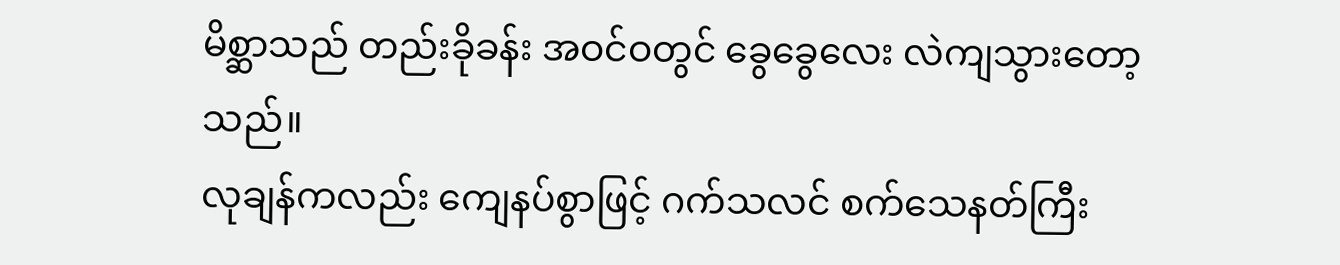မိစ္ဆာသည် တည်းခိုခန်း အဝင်ဝတွင် ခွေခွေလေး လဲကျသွားတော့သည်။
လုချန်ကလည်း ကျေနပ်စွာဖြင့် ဂက်သလင် စက်သေနတ်ကြီး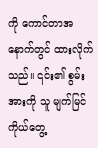ကို ကောင်တာအနောက်တွင် ထားလိုက်သည်။ ၎င်း၏ စွမ်းအားကို သူ မျက်မြင်ကိုယ်တွေ့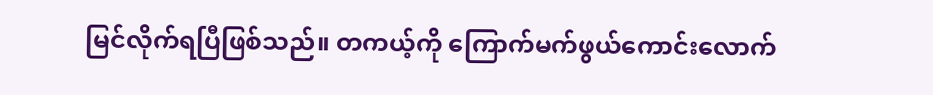မြင်လိုက်ရပြီဖြစ်သည်။ တကယ့်ကို ကြောက်မက်ဖွယ်ကောင်းလောက်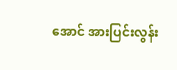အောင် အားပြင်းလွန်း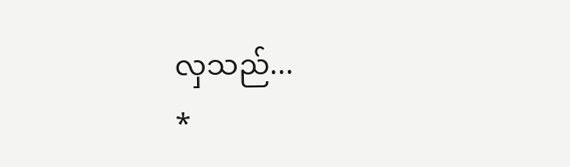လှသည်...
*